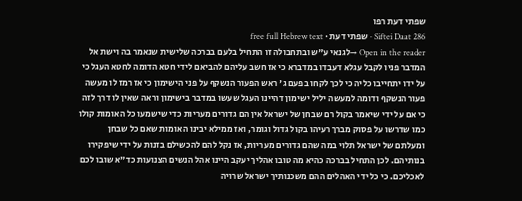שפתי דעת רפו
Siftei Daat 286 · שפתי דעת · free full Hebrew text
Open in the reader →לגנאי ע"ש ובתחבולה זו התחיל בלעם בברכה שלישית שנאמר בה וישת אל המדבר פניו לקבל עגלא דעבדו במדברא כי אז חשב עליהם להביאם לידי חטא הדומה לחטא העגל כי על ידו יתחייבו כליה כי לכך לקחו בפעם ג' ראש הפעור הנשקף על פני הישימון כי אז רמז לו מעשה פעור הנשקף ודומה למעשה יליל ישימון דהיינו העגל שעשו במדבר בישימון וראה שאין לו דרך לזה כי אם על ידי שיאמר בקול רם שבחן של ישראל אין הם גדורים מעריות כדי שישמעו כל האומות קולו כמו שדרשו על פסוק מברך רעיהו בקול גדול וגומר, ואז ממילא יבינו האומות שאם כל שבחן ומעלתם של ישראל תלוי במה שהם גדורים מעריות, אז נקל להם להכשילם בזנות על ידי שיפקירו בנותיהם. לכן התחיל בברכה כהיא מה טובו אהליך יעקב היינו אהל הנשים הצנועות כד"א שובו לכם לאכליכם. כי כל ידי האהלים ההם משכנותיך ישראל שרויה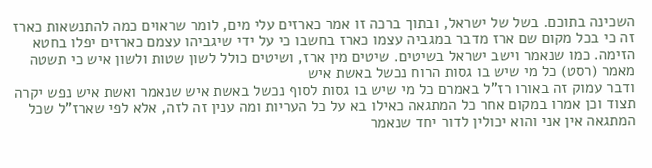השכינה בתוכם. בשל של ישראל, ובתוך ברכה זו אמר כארזים עלי מים, לומר שראוים כמה להתנשאות כארז זה כי בכל מקום שם ארז מדבר במגביה עצמו כארז בחשבו כי על ידי שיגביהו עצמם כארזים יפלו בחטא הזימה. כמו שנאמר וישב ישראל בשיטים. שיטים מין ארז, ושיטים כולל לשון שטות ולשון איש כי תשטה
מאמר (רסט) כל מי שיש בו גסות הרוח נכשל באשת איש
ודבר עמוק זה באורו רז"ל באמרם כל מי שיש בו גסות לסוף נכשל באשת איש שנאמר ואשת איש נפש יקרה תצוד וכן אמרו במקום אחר כל המתגאה כאילו בא על כל העריות ומה ענין זה לזה, אלא לפי שארז"ל שכל המתגאה אין אני והוא יכולין לדור יחד שנאמר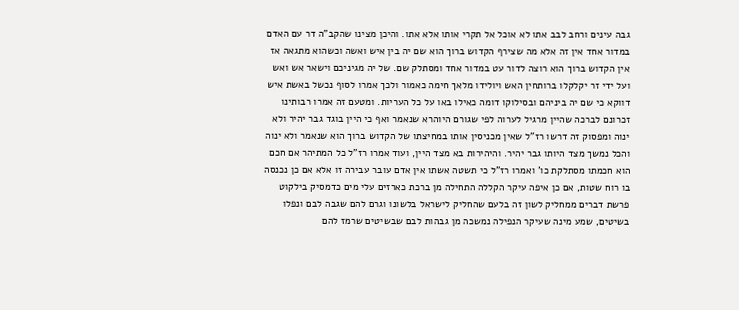גבה עינים ורחב לבב אתו לא אוכל אל תקרי אותו אלא אתו. והיכן מצינו שהקב"ה דר עם האדם במדור אחד אין זה אלא מה שצירף הקדוש ברוך הוא שם יה בין איש ואשה וכשהוא מתגאה אז אין הקדוש ברוך הוא רוצה לדור עט במדור אחד ומסתלק שם. של יה מגיניכם וישאר אש ואש ועל ידי זר יקלקלו ברותחין האש ויולידו מלאך חימה כאמור ולכך אמרו לסוף נכשל באשת איש דווקא כי שם יה ביניהם ובסילוקו דומה כאילו באו על כל העריות. ומטעם זה אמרו רבותינו זכרונם לברכה שהיין מרגיל לערוה לפי שגורם היוהרא שנאמר ואף כי היין בוגד גבר יהיר ולא ינוה ומפסוק זה דרשו רז"ל שאין מכניסין אותו במחיצתו של הקדוש ברוך הוא שנאמר ולא ינוה והכל נמשך מצד היותו גבר יהיר. והיהירות בא מצד היין, ועוד אמרו רז"ל כל המתיהר אם חכם הוא חכמתו מסתלקת כו' ואמרו רז"ל כי תשטה אשתו אין אדם עובר עבירה זו אלא אם כן נכנסה בו רוח שטות, אם כן איפה עיקר הקללה התחילה מן ברכת כארזים עלי מים כדמסיק בילקוט פרשת דברים ממחליק לשון זה בלעם שהחליק לישראל בלשונו וגרם להם שגבה לבם ונפלו בשיטים, שמע מינה שעיקר הנפילה נמשכה מן גבהות לבם שבשיטים שרמז להם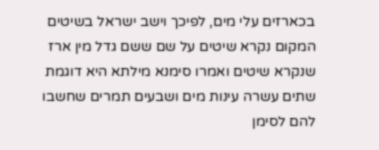בכארזים עלי מים, לפיכך וישב ישראל בשיטים המקום נקרא שיטים על שם ששם גדל מין ארז שנקרא שיטים ואמרו סימנא מילתא היא דוגמת שתים עשרה עינות מים ושבעים תמרים שחשבו להם לסימן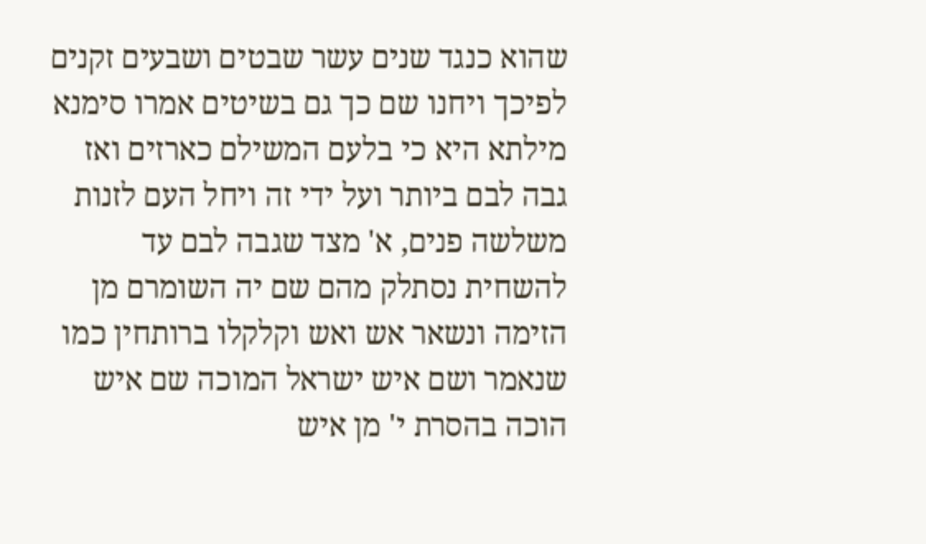שהוא כנגד שנים עשר שבטים ושבעים זקנים לפיכך ויחנו שם כך גם בשיטים אמרו סימנא מילתא היא כי בלעם המשילם כארזים ואז גבה לבם ביותר ועל ידי זה ויחל העם לזנות משלשה פנים, א' מצד שגבה לבם עד להשחית נסתלק מהם שם יה השומרם מן הזימה ונשאר אש ואש וקלקלו ברותחין כמו שנאמר ושם איש ישראל המוכה שם איש הוכה בהסרת י' מן איש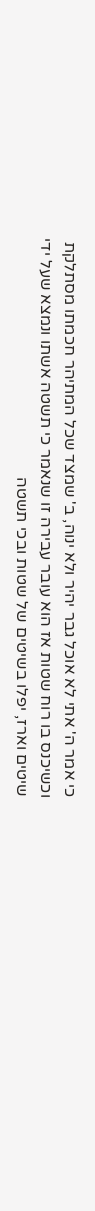כי אמר ה' אתי לא אוכל גבר יהיר ולא ינוה, ב' שמצד שכל המתיהר חכמתו מסתלקת וכשיכנס בו רוח שטות אז הוא עובר עבירה זו שנאמר כי תשטה אשתו ונמצא שעל ידי שיטים וארז, יפלו בשיטים של שטות ובכי תשטה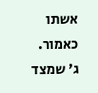אשתו כאמור. ג' שמצד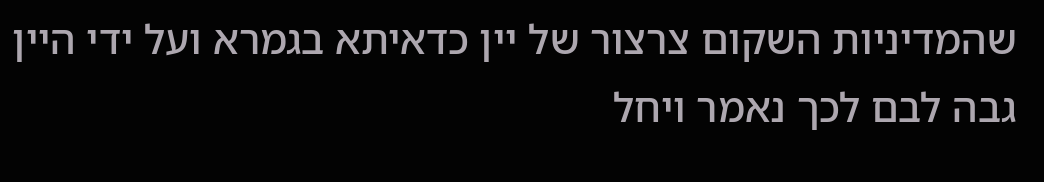שהמדיניות השקום צרצור של יין כדאיתא בגמרא ועל ידי היין גבה לבם לכך נאמר ויחל